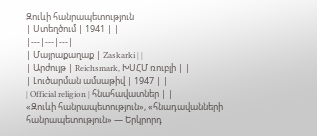Զուևի հանրապետություն
| Ստեղծում | 1941 | |
|---|---|---|
| Մայրաքաղաք | Zaskarki | |
| Արժույթ | Reichsmark, ԽՍՀՄ ռուբլի | |
| Լուծարման ամսաթիվ | 1947 | |
| Official religion | հնահավատներ | |
«Զուևի հանրապետություն», «հնադավանների հանրապետություն» — Երկրորդ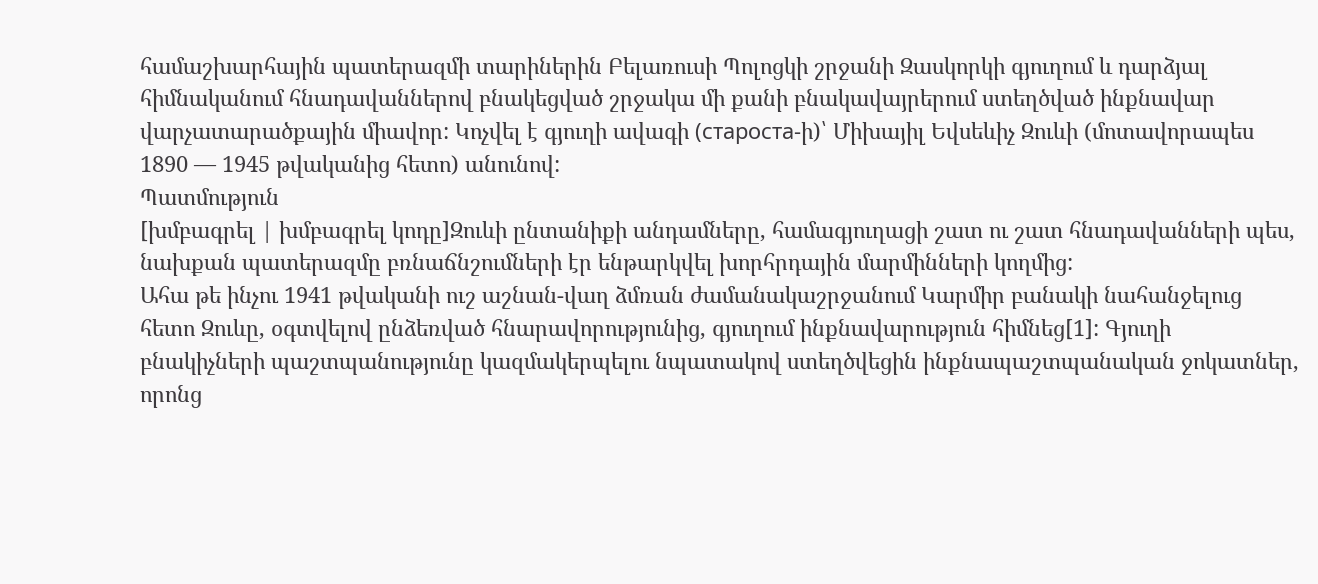համաշխարհային պատերազմի տարիներին Բելառուսի Պոլոցկի շրջանի Զասկորկի գյուղում և դարձյալ հիմնականում հնադավաններով բնակեցված շրջակա մի քանի բնակավայրերում ստեղծված ինքնավար վարչատարածքային միավոր: Կոչվել է գյուղի ավագի (староста-ի)՝ Միխայիլ Եվսեևիչ Զուևի (մոտավորապես 1890 — 1945 թվականից հետո) անունով:
Պատմություն
[խմբագրել | խմբագրել կոդը]Զուևի ընտանիքի անդամները, համագյուղացի շատ ու շատ հնադավանների պես, նախքան պատերազմը բռնաճնշումների էր ենթարկվել խորհրդային մարմինների կողմից:
Ահա թե ինչու 1941 թվականի ուշ աշնան-վաղ ձմռան ժամանակաշրջանում Կարմիր բանակի նահանջելուց հետո Զուևը, օգտվելով ընձեռված հնարավորությունից, գյուղում ինքնավարություն հիմնեց[1]: Գյուղի բնակիչների պաշտպանությունը կազմակերպելու նպատակով ստեղծվեցին ինքնապաշտպանական ջոկատներ, որոնց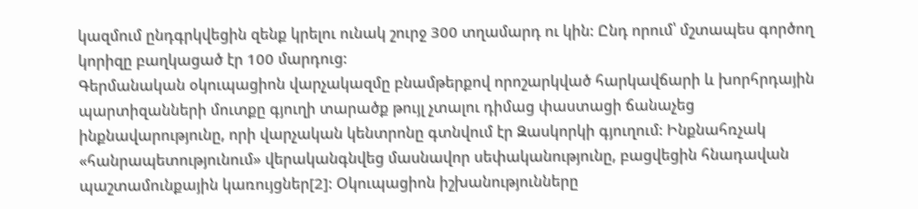կազմում ընդգրկվեցին զենք կրելու ունակ շուրջ 300 տղամարդ ու կին: Ընդ որում՝ մշտապես գործող կորիզը բաղկացած էր 100 մարդուց:
Գերմանական օկուպացիոն վարչակազմը բնամթերքով որոշարկված հարկավճարի և խորհրդային պարտիզանների մուտքը գյուղի տարածք թույլ չտալու դիմաց փաստացի ճանաչեց ինքնավարությունը, որի վարչական կենտրոնը գտնվում էր Զասկորկի գյուղում: Ինքնահռչակ «հանրապետությունում» վերականգնվեց մասնավոր սեփականությունը, բացվեցին հնադավան պաշտամունքային կառույցներ[2]: Օկուպացիոն իշխանությունները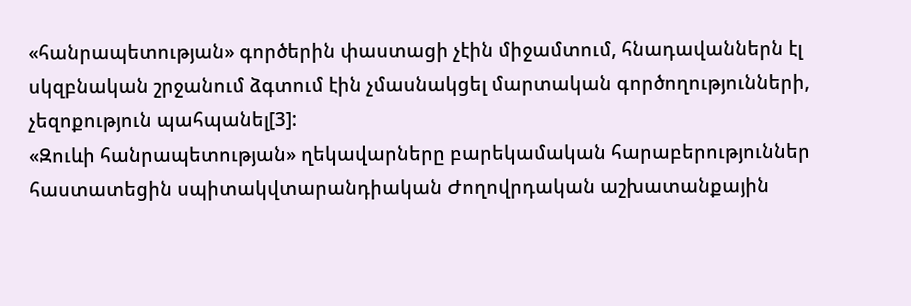«հանրապետության» գործերին փաստացի չէին միջամտում, հնադավաններն էլ սկզբնական շրջանում ձգտում էին չմասնակցել մարտական գործողությունների, չեզոքություն պահպանել[3]:
«Զուևի հանրապետության» ղեկավարները բարեկամական հարաբերություններ հաստատեցին սպիտակվտարանդիական Ժողովրդական աշխատանքային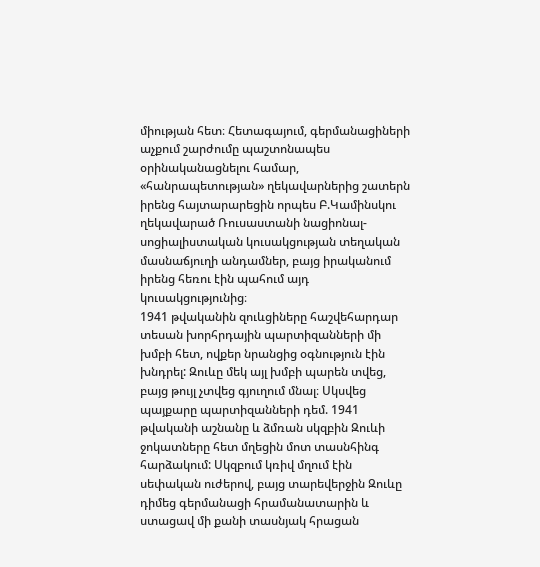միության հետ։ Հետագայում, գերմանացիների աչքում շարժումը պաշտոնապես օրինականացնելու համար, «հանրապետության» ղեկավարներից շատերն իրենց հայտարարեցին որպես Բ.Կամինսկու ղեկավարած Ռուսաստանի նացիոնալ-սոցիալիստական կուսակցության տեղական մասնաճյուղի անդամներ, բայց իրականում իրենց հեռու էին պահում այդ կուսակցությունից։
1941 թվականին զուևցիները հաշվեհարդար տեսան խորհրդային պարտիզանների մի խմբի հետ, ովքեր նրանցից օգնություն էին խնդրել: Զուևը մեկ այլ խմբի պարեն տվեց, բայց թույլ չտվեց գյուղում մնալ։ Սկսվեց պայքարը պարտիզանների դեմ. 1941 թվականի աշնանը և ձմռան սկզբին Զուևի ջոկատները հետ մղեցին մոտ տասնհինգ հարձակում: Սկզբում կռիվ մղում էին սեփական ուժերով, բայց տարեվերջին Զուևը դիմեց գերմանացի հրամանատարին և ստացավ մի քանի տասնյակ հրացան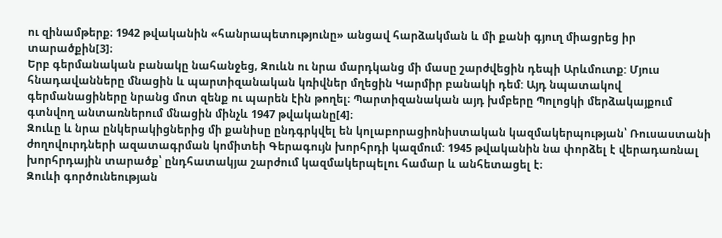ու զինամթերք։ 1942 թվականին «հանրապետությունը» անցավ հարձակման և մի քանի գյուղ միացրեց իր տարածքին[3]։
Երբ գերմանական բանակը նահանջեց, Զուևն ու նրա մարդկանց մի մասը շարժվեցին դեպի Արևմուտք: Մյուս հնադավանները մնացին և պարտիզանական կռիվներ մղեցին Կարմիր բանակի դեմ: Այդ նպատակով գերմանացիները նրանց մոտ զենք ու պարեն էին թողել։ Պարտիզանական այդ խմբերը Պոլոցկի մերձակայքում գտնվող անտառներում մնացին մինչև 1947 թվականը[4]։
Զուևը և նրա ընկերակիցներից մի քանիսը ընդգրկվել են կոլաբորացիոնիստական կազմակերպության՝ Ռուսաստանի ժողովուրդների ազատագրման կոմիտեի Գերագույն խորհրդի կազմում: 1945 թվականին նա փորձել է վերադառնալ խորհրդային տարածք՝ ընդհատակյա շարժում կազմակերպելու համար և անհետացել է։
Զուևի գործունեության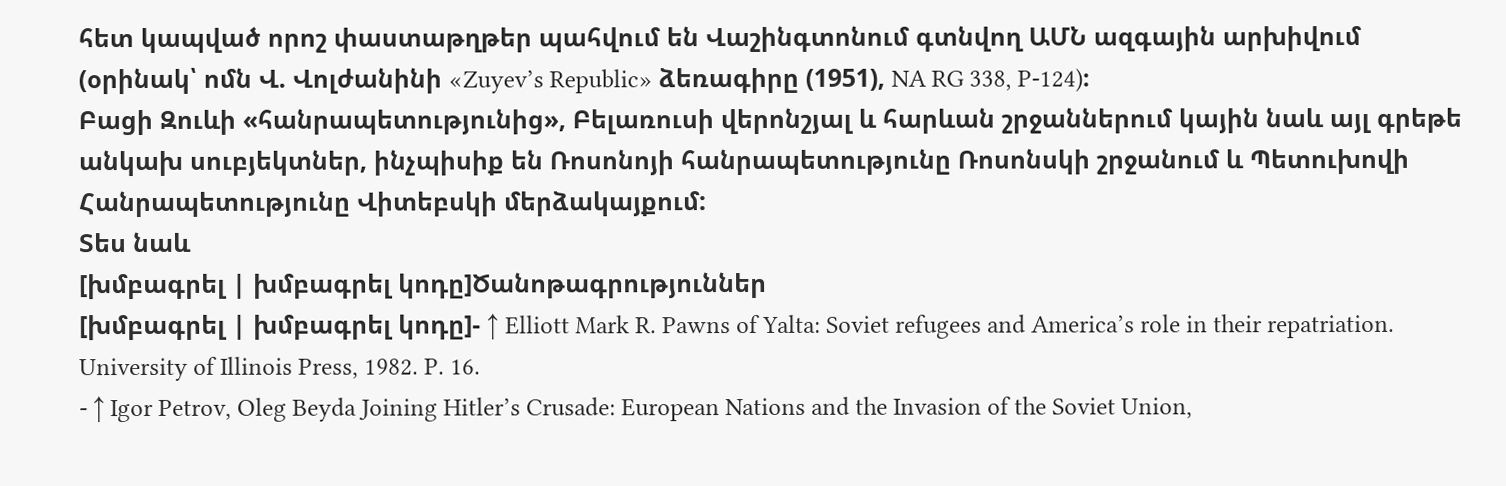հետ կապված որոշ փաստաթղթեր պահվում են Վաշինգտոնում գտնվող ԱՄՆ ազգային արխիվում (օրինակ՝ ոմն Վ. Վոլժանինի «Zuyev’s Republic» ձեռագիրը (1951), NA RG 338, P-124)։
Բացի Զուևի «հանրապետությունից», Բելառուսի վերոնշյալ և հարևան շրջաններում կային նաև այլ գրեթե անկախ սուբյեկտներ, ինչպիսիք են Ռոսոնոյի հանրապետությունը Ռոսոնսկի շրջանում և Պետուխովի Հանրապետությունը Վիտեբսկի մերձակայքում:
Տես նաև
[խմբագրել | խմբագրել կոդը]Ծանոթագրություններ
[խմբագրել | խմբագրել կոդը]- ↑ Elliott Mark R. Pawns of Yalta: Soviet refugees and America’s role in their repatriation. University of Illinois Press, 1982. P. 16.
- ↑ Igor Petrov, Oleg Beyda Joining Hitler’s Crusade: European Nations and the Invasion of the Soviet Union,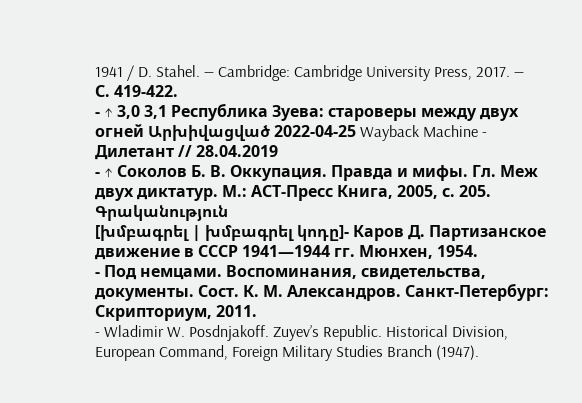1941 / D. Stahel. — Cambridge: Cambridge University Press, 2017. — С. 419-422.
- ↑ 3,0 3,1 Республика Зуева: староверы между двух огней Արխիվացված 2022-04-25 Wayback Machine - Дилетант // 28.04.2019
- ↑ Соколов Б. В. Оккупация. Правда и мифы. Гл. Меж двух диктатур. М.: АСТ-Пресс Книга, 2005, с. 205.
Գրականություն
[խմբագրել | խմբագրել կոդը]- Каров Д. Партизанское движение в СССР 1941—1944 гг. Мюнхен, 1954.
- Под немцами. Воспоминания, свидетельства, документы. Сост. К. М. Александров. Санкт-Петербург: Скрипториум, 2011.
- Wladimir W. Posdnjakoff. Zuyev’s Republic. Historical Division, European Command, Foreign Military Studies Branch (1947).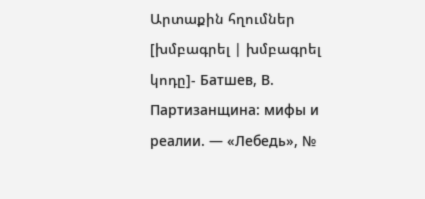Արտաքին հղումներ
[խմբագրել | խմբագրել կոդը]- Батшев, В. Партизанщина: мифы и реалии. — «Лебедь», №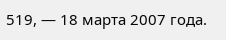519, — 18 марта 2007 года.